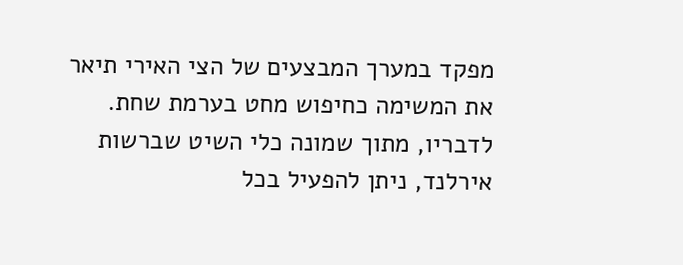מפקד במערך המבצעים של הצי האירי תיאר את המשימה כחיפוש מחט בערמת שחת. לדבריו, מתוך שמונה כלי השיט שברשות אירלנד, ניתן להפעיל בכל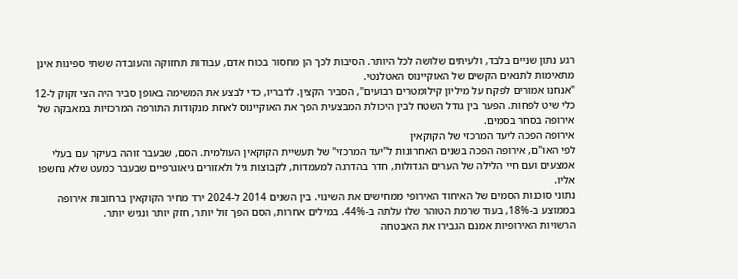רגע נתון שניים בלבד, ולעיתים שלושה לכל היותר. הסיבות לכך הן מחסור בכוח אדם, עבודות תחזוקה והעובדה ששתי ספינות אינן מתאימות לתנאים הקשים של האוקיינוס האטלנטי.
"אנחנו אמורים לפקח על מיליון קילומטרים רבועים", הסביר הקצין. לדבריו, כדי לבצע את המשימה באופן סביר היה הצי זקוק ל-12 כלי שיט לפחות. הפער בין גודל השטח לבין היכולת המבצעית הפך את האוקיינוס לאחת מנקודות התורפה המרכזיות במאבקה של אירופה בסחר בסמים.
אירופה הפכה ליעד המרכזי של הקוקאין
לפי האו"ם, אירופה הפכה בשנים האחרונות ל"יעד המרכזי" של תעשיית הקוקאין העולמית. הסם, שבעבר זוהה בעיקר עם בעלי אמצעים ועם חיי הלילה של הערים הגדולות, חדר בהדרגה למעמדות, לקבוצות גיל ולאזורים גיאוגרפיים שבעבר כמעט שלא נחשפו אליו.
נתוני סוכנות הסמים של האיחוד האירופי ממחישים את השינוי. בין השנים 2014 ל-2024 ירד מחיר הקוקאין ברחובות אירופה בממוצע ב-18%, בעוד שרמת הטוהר שלו עלתה ב-44%. במילים אחרות, הסם הפך זול יותר, חזק יותר ונגיש יותר.
הרשויות האירופיות אמנם הגבירו את האבטחה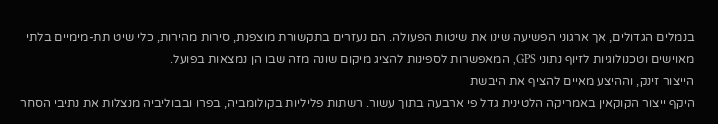בנמלים הגדולים, אך ארגוני הפשיעה שינו את שיטות הפעולה. הם נעזרים בתקשורת מוצפנת, סירות מהירות, כלי שיט תת-מימיים בלתי מאוישים וטכנולוגיות לזיוף נתוני GPS, המאפשרות לספינות להציג מיקום שונה מזה שבו הן נמצאות בפועל.
הייצור זינק, וההיצע מאיים להציף את היבשת
היקף ייצור הקוקאין באמריקה הלטינית גדל פי ארבעה בתוך עשור. רשתות פליליות בקולומביה, בפרו ובבוליביה מנצלות את נתיבי הסחר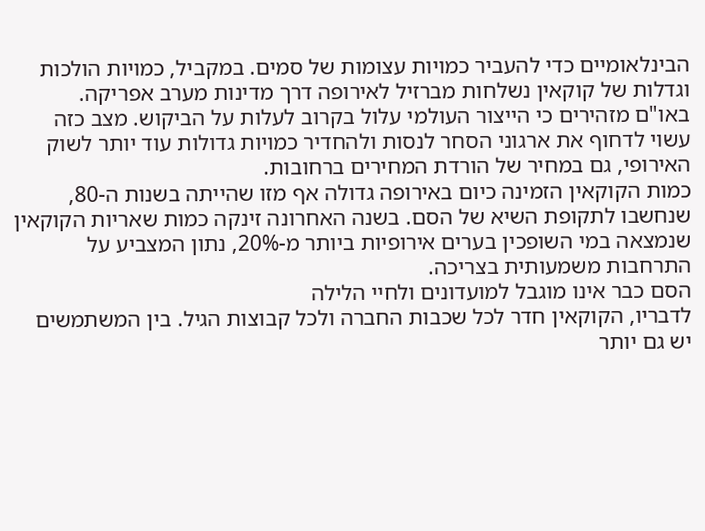הבינלאומיים כדי להעביר כמויות עצומות של סמים. במקביל, כמויות הולכות וגדלות של קוקאין נשלחות מברזיל לאירופה דרך מדינות מערב אפריקה.
באו"ם מזהירים כי הייצור העולמי עלול בקרוב לעלות על הביקוש. מצב כזה עשוי לדחוף את ארגוני הסחר לנסות ולהחדיר כמויות גדולות עוד יותר לשוק האירופי, גם במחיר של הורדת המחירים ברחובות.
כמות הקוקאין הזמינה כיום באירופה גדולה אף מזו שהייתה בשנות ה-80, שנחשבו לתקופת השיא של הסם. בשנה האחרונה זינקה כמות שאריות הקוקאין שנמצאה במי השופכין בערים אירופיות ביותר מ-20%, נתון המצביע על התרחבות משמעותית בצריכה.
הסם כבר אינו מוגבל למועדונים ולחיי הלילה
לדבריו, הקוקאין חדר לכל שכבות החברה ולכל קבוצות הגיל. בין המשתמשים יש גם יותר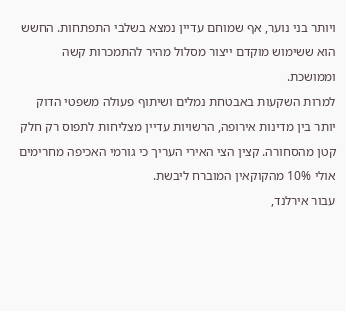ויותר בני נוער, אף שמוחם עדיין נמצא בשלבי התפתחות. החשש הוא ששימוש מוקדם ייצור מסלול מהיר להתמכרות קשה וממושכת.
למרות השקעות באבטחת נמלים ושיתוף פעולה משפטי הדוק יותר בין מדינות אירופה, הרשויות עדיין מצליחות לתפוס רק חלק קטן מהסחורה. קצין הצי האירי העריך כי גורמי האכיפה מחרימים אולי 10% מהקוקאין המוברח ליבשת.
עבור אירלנד,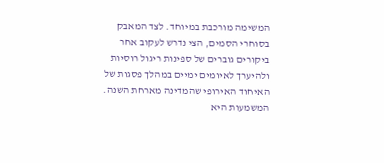המשימה מורכבת במיוחד. לצד המאבק בסוחרי הסמים, הצי נדרש לעקוב אחר ביקורים גוברים של ספינות ריגול רוסיות ולהיערך לאיומים ימיים במהלך פסגות של האיחוד האירופי שהמדינה מארחת השנה. המשמעות היא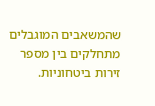שהמשאבים המוגבלים מתחלקים בין מספר זירות ביטחוניות.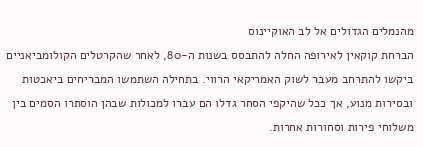מהנמלים הגדולים אל לב האוקיינוס
הברחת קוקאין לאירופה החלה להתבסס בשנות ה-80, לאחר שהקרטלים הקולומביאניים ביקשו להתרחב מעבר לשוק האמריקאי הרווי. בתחילה השתמשו המבריחים ביאכטות ובסירות מנוע, אך ככל שהיקפי הסחר גדלו הם עברו למכולות שבהן הוסתרו הסמים בין משלוחי פירות וסחורות אחרות.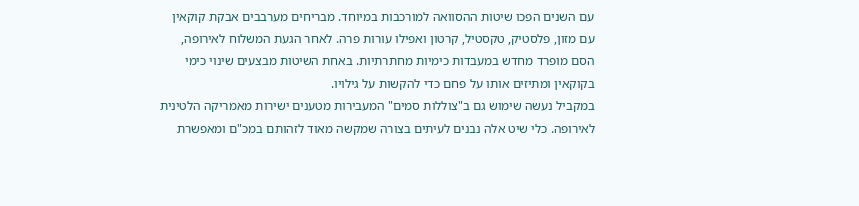עם השנים הפכו שיטות ההסוואה למורכבות במיוחד. מבריחים מערבבים אבקת קוקאין עם מזון, פלסטיק, טקסטיל, קרטון ואפילו עורות פרה. לאחר הגעת המשלוח לאירופה, הסם מופרד מחדש במעבדות כימיות מחתרתיות. באחת השיטות מבצעים שינוי כימי בקוקאין ומתיזים אותו על פחם כדי להקשות על גילויו.
במקביל נעשה שימוש גם ב"צוללות סמים" המעבירות מטענים ישירות מאמריקה הלטינית לאירופה. כלי שיט אלה נבנים לעיתים בצורה שמקשה מאוד לזהותם במכ"ם ומאפשרת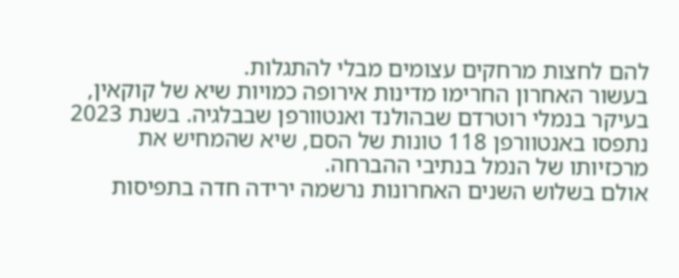להם לחצות מרחקים עצומים מבלי להתגלות.
בעשור האחרון החרימו מדינות אירופה כמויות שיא של קוקאין, בעיקר בנמלי רוטרדם שבהולנד ואנטוורפן שבבלגיה. בשנת 2023 נתפסו באנטוורפן 118 טונות של הסם, שיא שהמחיש את מרכזיותו של הנמל בנתיבי ההברחה.
אולם בשלוש השנים האחרונות נרשמה ירידה חדה בתפיסות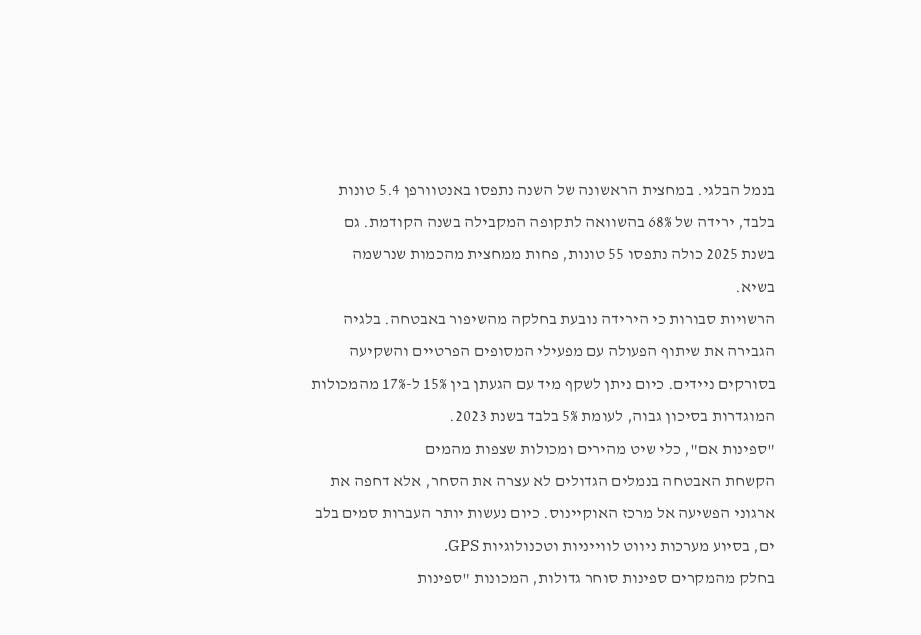בנמל הבלגי. במחצית הראשונה של השנה נתפסו באנטוורפן 5.4 טונות בלבד, ירידה של 68% בהשוואה לתקופה המקבילה בשנה הקודמת. גם בשנת 2025 כולה נתפסו 55 טונות, פחות ממחצית מהכמות שנרשמה בשיא.
הרשויות סבורות כי הירידה נובעת בחלקה מהשיפור באבטחה. בלגיה הגבירה את שיתוף הפעולה עם מפעילי המסופים הפרטיים והשקיעה בסורקים ניידים. כיום ניתן לשקף מיד עם הגעתן בין 15% ל-17% מהמכולות המוגדרות בסיכון גבוה, לעומת 5% בלבד בשנת 2023.
"ספינות אם", כלי שיט מהירים ומכולות שצפות מהמים
הקשחת האבטחה בנמלים הגדולים לא עצרה את הסחר, אלא דחפה את ארגוני הפשיעה אל מרכז האוקיינוס. כיום נעשות יותר העברות סמים בלב ים, בסיוע מערכות ניווט לווייניות וטכנולוגיות GPS.
בחלק מהמקרים ספינות סוחר גדולות, המכונות "ספינות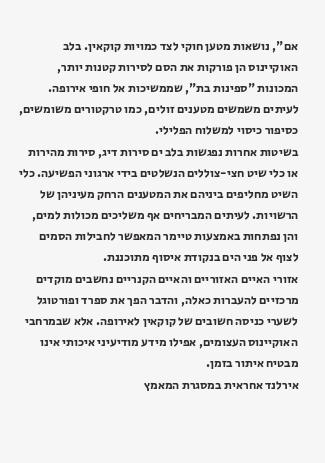אם", נושאות מטען חוקי לצד כמויות קוקאין. בלב האוקיינוס הן פורקות את הסם לסירות קטנות יותר, המכונות "ספינות בת", שממשיכות אל חופי אירופה. לעיתים משמשים מטענים זולים, כמו טרקטורים משומשים, כסיפור כיסוי למשלוח הפלילי.
בשיטות אחרות נפגשות בלב ים סירות דיג, סירות מהירות או כלי שיט חצי-צוללים הנשלטים בידי ארגוני הפשיעה. כלי השיט מחליפים ביניהם את המטענים הרחק מעיניהן של הרשויות. לעיתים המבריחים אף משליכים מכולות למים, והן נפתחות באמצעות טיימר המאפשר לחבילות הסמים לצוף אל פני הים בנקודת איסוף מתוכננת.
אזורי האיים האזוריים והאיים הקנריים נחשבים מוקדים מרכזיים להעברות כאלה, והדבר הפך את ספרד ופורטוגל לשערי כניסה חשובים של קוקאין לאירופה. אלא שבמרחבי האוקיינוס העצומים, אפילו מידע מודיעיני איכותי אינו מבטיח איתור בזמן.
אירלנד אחראית במסגרת המאמץ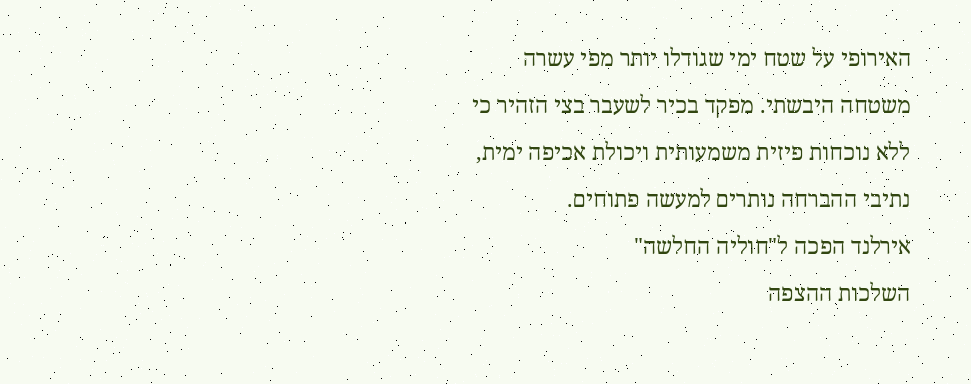האירופי על שטח ימי שגודלו יותר מפי עשרה משטחה היבשתי. מפקד בכיר לשעבר בצי הזהיר כי ללא נוכחות פיזית משמעותית ויכולת אכיפה ימית, נתיבי ההברחה נותרים למעשה פתוחים.
אירלנד הפכה ל"חוליה החלשה"
השלכות ההצפה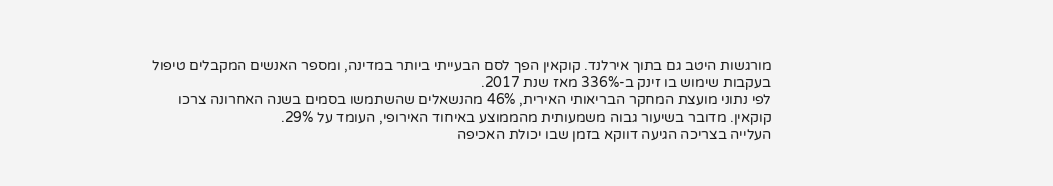מורגשות היטב גם בתוך אירלנד. קוקאין הפך לסם הבעייתי ביותר במדינה, ומספר האנשים המקבלים טיפול בעקבות שימוש בו זינק ב-336% מאז שנת 2017.
לפי נתוני מועצת המחקר הבריאותי האירית, 46% מהנשאלים שהשתמשו בסמים בשנה האחרונה צרכו קוקאין. מדובר בשיעור גבוה משמעותית מהממוצע באיחוד האירופי, העומד על 29%.
העלייה בצריכה הגיעה דווקא בזמן שבו יכולת האכיפה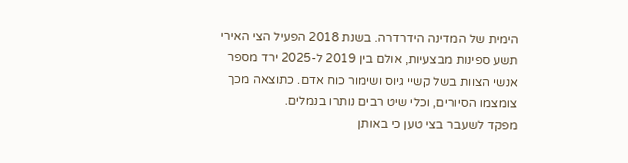הימית של המדינה הידרדרה. בשנת 2018 הפעיל הצי האירי תשע ספינות מבצעיות, אולם בין 2019 ל-2025 ירד מספר אנשי הצוות בשל קשיי גיוס ושימור כוח אדם. כתוצאה מכך צומצמו הסיורים, וכלי שיט רבים נותרו בנמלים.
מפקד לשעבר בצי טען כי באותן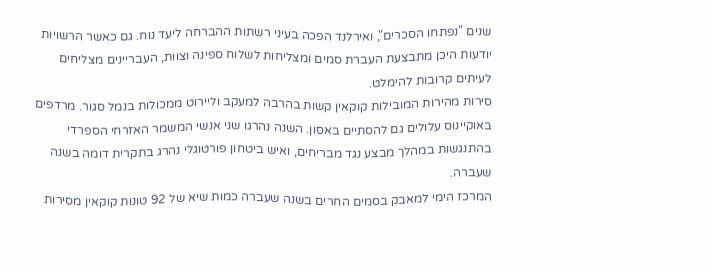שנים "נפתחו הסכרים", ואירלנד הפכה בעיני רשתות ההברחה ליעד נוח. גם כאשר הרשויות יודעות היכן מתבצעת העברת סמים ומצליחות לשלוח ספינה וצוות, העבריינים מצליחים לעיתים קרובות להימלט.
סירות מהירות המובילות קוקאין קשות בהרבה למעקב וליירוט ממכולות בנמל סגור. מרדפים באוקיינוס עלולים גם להסתיים באסון. השנה נהרגו שני אנשי המשמר האזרחי הספרדי בהתנגשות במהלך מבצע נגד מבריחים, ואיש ביטחון פורטוגלי נהרג בתקרית דומה בשנה שעברה.
המרכז הימי למאבק בסמים החרים בשנה שעברה כמות שיא של 92 טונות קוקאין מסירות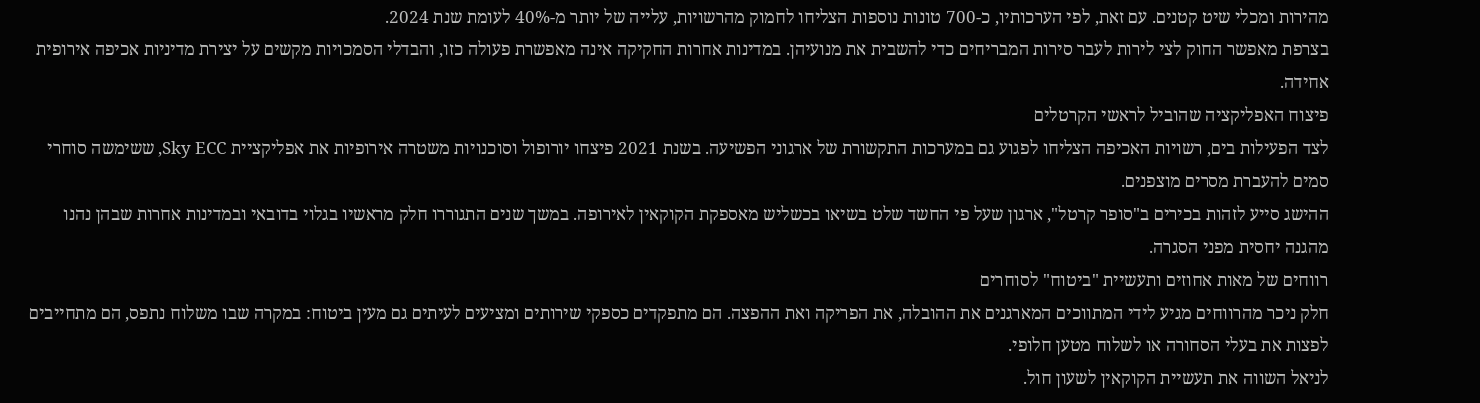מהירות ומכלי שיט קטנים. עם זאת, לפי הערכותיו, כ-700 טונות נוספות הצליחו לחמוק מהרשויות, עלייה של יותר מ-40% לעומת שנת 2024.
בצרפת מאפשר החוק לצי לירות לעבר סירות המבריחים כדי להשבית את מנועיהן. במדינות אחרות החקיקה אינה מאפשרת פעולה כזו, והבדלי הסמכויות מקשים על יצירת מדיניות אכיפה אירופית אחידה.
פיצוח האפליקציה שהוביל לראשי הקרטלים
לצד הפעילות בים, רשויות האכיפה הצליחו לפגוע גם במערכות התקשורת של ארגוני הפשיעה. בשנת 2021 פיצחו יורופול וסוכנויות משטרה אירופיות את אפליקציית Sky ECC, ששימשה סוחרי סמים להעברת מסרים מוצפנים.
ההישג סייע לזהות בכירים ב"סופר קרטל", ארגון שעל פי החשד שלט בשיאו בכשליש מאספקת הקוקאין לאירופה. במשך שנים התגוררו חלק מראשיו בגלוי בדובאי ובמדינות אחרות שבהן נהנו מהגנה יחסית מפני הסגרה.
רווחים של מאות אחוזים ותעשיית "ביטוח" לסוחרים
חלק ניכר מהרווחים מגיע לידי המתווכים המארגנים את ההובלה, את הפריקה ואת ההפצה. הם מתפקדים כספקי שירותים ומציעים לעיתים גם מעין ביטוח: במקרה שבו משלוח נתפס, הם מתחייבים לפצות את בעלי הסחורה או לשלוח מטען חלופי.
לניאל השווה את תעשיית הקוקאין לשעון חול.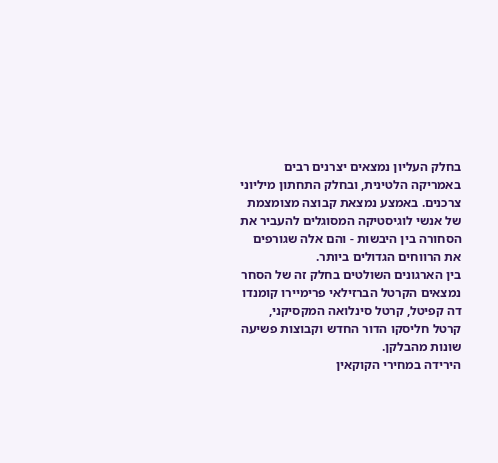בחלק העליון נמצאים יצרנים רבים באמריקה הלטינית, ובחלק התחתון מיליוני צרכנים. באמצע נמצאת קבוצה מצומצמת של אנשי לוגיסטיקה המסוגלים להעביר את הסחורה בין היבשות - והם אלה שגורפים את הרווחים הגדולים ביותר.
בין הארגונים השולטים בחלק זה של הסחר נמצאים הקרטל הברזילאי פרימיירו קומנדו דה קפיטל, קרטל סינלואה המקסיקני, קרטל חליסקו הדור החדש וקבוצות פשיעה שונות מהבלקן.
הירידה במחירי הקוקאין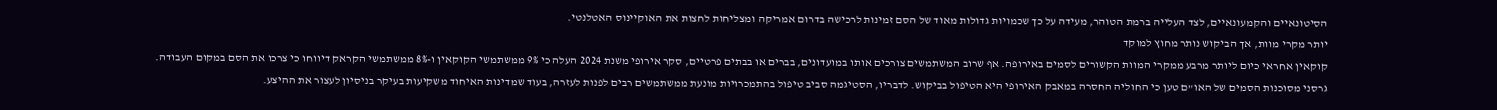הסיטונאיים והקמעונאיים, לצד העלייה ברמת הטוהר, מעידה על כך שכמויות גדולות מאוד של הסם זמינות לרכישה בדרום אמריקה ומצליחות לחצות את האוקיינוס האטלנטי.
יותר מקרי מוות, אך הביקוש נותר מחוץ למוקד
קוקאין אחראי כיום ליותר מרבע ממקרי המוות הקשורים לסמים באירופה. אף שרוב המשתמשים צורכים אותו במועדונים, בברים או בבתים פרטיים, סקר אירופי משנת 2024 העלה כי 9% ממשתמשי הקוקאין ו-8% ממשתמשי הקראק דיווחו כי צרכו את הסם במקום העבודה.
גרסני מסוכנות הסמים של האו"ם טען כי החוליה החסרה במאבק האירופי היא הטיפול בביקוש. לדבריו, הסטיגמה סביב טיפול בהתמכרויות מונעת ממשתמשים רבים לפנות לעזרה, בעוד שמדינות האיחוד משקיעות בעיקר בניסיון לעצור את ההיצע.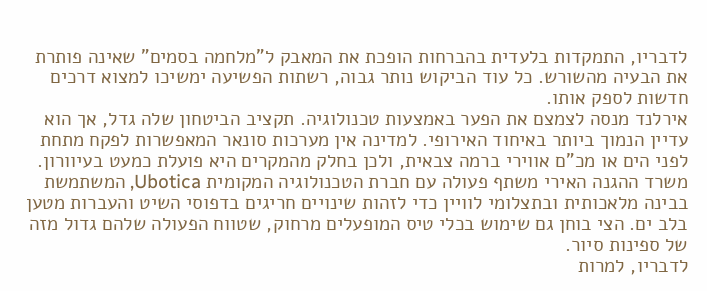לדבריו, התמקדות בלעדית בהברחות הופכת את המאבק ל"מלחמה בסמים" שאינה פותרת את הבעיה מהשורש. כל עוד הביקוש נותר גבוה, רשתות הפשיעה ימשיכו למצוא דרכים חדשות לספק אותו.
אירלנד מנסה לצמצם את הפער באמצעות טכנולוגיה. תקציב הביטחון שלה גדל, אך הוא עדיין הנמוך ביותר באיחוד האירופי. למדינה אין מערכות סונאר המאפשרות לפקח מתחת לפני הים או מכ"ם אווירי ברמה צבאית, ולכן בחלק מהמקרים היא פועלת כמעט בעיוורון.
משרד ההגנה האירי משתף פעולה עם חברת הטכנולוגיה המקומית Ubotica, המשתמשת בבינה מלאכותית ובתצלומי לוויין כדי לזהות שינויים חריגים בדפוסי השיט והעברות מטען בלב ים. הצי בוחן גם שימוש בכלי טיס המופעלים מרחוק, שטווח הפעולה שלהם גדול מזה של ספינות סיור.
לדבריו, למרות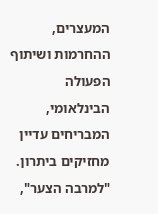המעצרים, ההחרמות ושיתוף הפעולה הבינלאומי, המבריחים עדיין מחזיקים ביתרון. "למרבה הצער",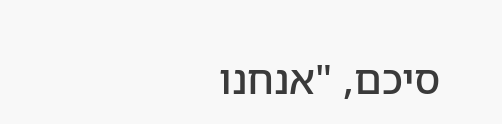סיכם, "אנחנו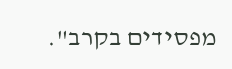מפסידים בקרב".